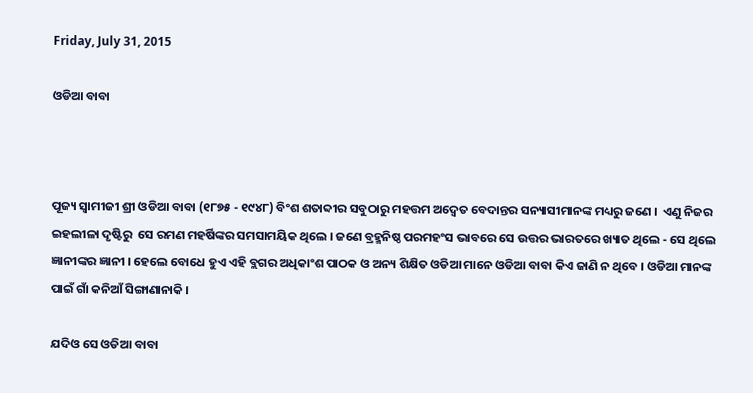Friday, July 31, 2015

ଓଡିଆ ବାବା



ପୂଜ୍ୟ ସ୍ୱାମୀଜୀ ଶ୍ରୀ ଓଡିଆ ବାବା (୧୮୭୫ - ୧୯୪୮) ବିଂଶ ଶତାବ୍ଦୀର ସବୁଠାରୁ ମହତ୍ତମ ଅଦ୍ୱେତ ବେଦାନ୍ତର ସନ୍ୟାସୀମାନଙ୍କ ମଧ୍ୟରୁ ଜଣେ ।  ଏଣୁ ନିଜର ଇହଲୀଳା ଦୃଷ୍ଟିରୁ  ସେ ରମଣ ମହର୍ଷିଙ୍କର ସମସାମୟିକ ଥିଲେ । ଜଣେ ବ୍ରହ୍ମନିଷ୍ଠ ପରମହଂସ ଭାବରେ ସେ ଉତ୍ତର ଭାରତରେ ଖ୍ୟାତ ଥିଲେ - ସେ ଥିଲେ ଜ୍ଞାନୀଙ୍କର ଜ୍ଞାନୀ । ହେଲେ ବୋଧେ ହୁଏ ଏହି ବ୍ଲଗର ଅଧିକାଂଶ ପାଠକ ଓ ଅନ୍ୟ ଶିକ୍ଷିତ ଓଡିଆ ମାନେ ଓଡିଆ ବାବା କିଏ ଜାଣି ନ ଥିବେ । ଓଡିଆ ମାନଙ୍କ ପାଇଁ ଗାଁ କନିଆଁ ସିଙ୍ଗାଣାନାକି ।

ଯଦିଓ ସେ ଓଡିଆ ବାବା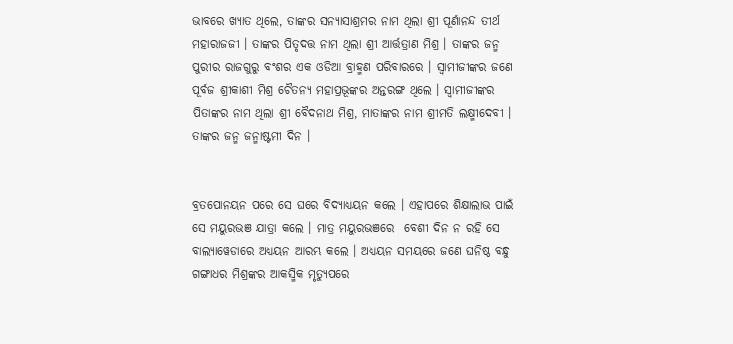ଭାବରେ ଖ୍ୟାତ ଥିଲେ, ତାଙ୍କର ସନ୍ୟାସାଶ୍ରମର ନାମ ଥିଲା ଶ୍ରୀ ପୂର୍ଣାନନ୍ଦ ତୀର୍ଥ ମହାରାଜଜୀ । ତାଙ୍କର ପିତୃଦତ୍ତ ନାମ ଥିଲା ଶ୍ରୀ ଆର୍ତ୍ତତ୍ରାଣ ମିଶ୍ର । ତାଙ୍କର ଜନ୍ମ ପୁରୀର ରାଜଗୁରୁ ବଂଶର ଏକ ଓଡିଆ ବ୍ରାହ୍ମଣ ପରିବାରରେ । ସ୍ୱାମୀଜୀଙ୍କର ଜଣେ ପୂର୍ବଜ ଶ୍ରୀକାଶୀ ମିଶ୍ର ଚୈତନ୍ୟ ମହାପ୍ରଭୂଙ୍କର ଅନ୍ତରଙ୍ଗ ଥିଲେ । ସ୍ୱାମୀଜୀଙ୍କର ପିତାଙ୍କର ନାମ ଥିଲା ଶ୍ରୀ ବୈଦନାଥ ମିଶ୍ର, ମାତାଙ୍କର ନାମ ଶ୍ରୀମତି ଲକ୍ଷ୍ମୀଦେବୀ । ତାଙ୍କର ଜନ୍ମ ଜନ୍ମାଷ୍ଟମୀ ଦିନ ।


ବ୍ରତପୋନୟନ ପରେ ସେ ଘରେ ବିଦ୍ୟାଧ୍ୟୟନ କଲେ । ଏହାପରେ ଶିକ୍ଷାଲାଭ ପାଇଁ ସେ ମୟୁରଭଞ ଯାତ୍ରା କଲେ । ମାତ୍ର ମୟୁରଭଞରେ  ବେଶୀ ଦିନ ନ ରହି ସେ ବାଲ୍ୟାୱେଡାରେ ଅଧ୍ୟୟନ ଆରମ୍ଭ କଲେ । ଅଧ୍ୟୟନ ସମୟରେ ଜଣେ ଘନିଷ୍ଠ ବନ୍ଧୁ ଗଙ୍ଗାଧର ମିଶ୍ରଙ୍କର ଆକସ୍ମିକ ମୃତ୍ୟୁପରେ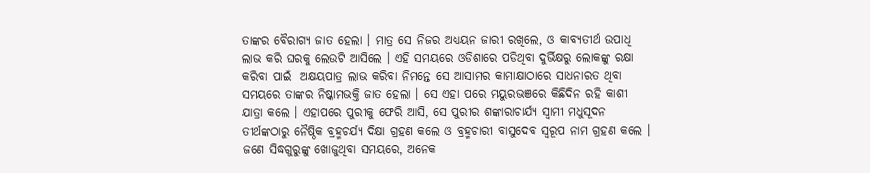ତାଙ୍କର ବୈରାଗ୍ୟ ଜାତ ହେଲା । ମାତ୍ର ସେ ନିଜର ଅଧ୍ୟୟନ ଜାରୀ ରଖିଲେ, ଓ କାବ୍ୟତୀର୍ଥ ଉପାଧି ଲାଭ କରି ଘରକୁ ଲେଉଟି ଆସିଲେ । ଏହି ସମୟରେ ଓଡିଶାରେ ପଡିଥିବା ଦୁର୍ଭିକ୍ଷରୁ ଲୋକଙ୍କୁ ରକ୍ଷା କରିବା ପାଇଁ  ଅକ୍ଷୟପାତ୍ର ଲାଭ କରିବା ନିମନ୍ତେ ସେ ଆସାମର କାମାକ୍ଷାଠାରେ ସାଧନାରତ ଥିବା ସମୟରେ ତାଙ୍କର ନିଷ୍କାମଭକ୍ତି ଜାତ ହେଲା । ସେ ଏହା ପରେ ମୟୁରଭଞରେ କିଛିଦିନ ରହି କାଶୀ ଯାତ୍ରା କଲେ । ଏହାପରେ ପୁରୀକୁ ଫେରି ଆସି, ସେ ପୁରୀର ଶଙ୍କାରାଚାର୍ଯ୍ୟ ସ୍ୱାମୀ ମଧୁସୂଦନ ତୀର୍ଥଙ୍କଠାରୁ ନୈଷ୍ଠିକ ବ୍ରହ୍ମଚର୍ଯ୍ୟ ଦିକ୍ଷା ଗ୍ରହଣ କଲେ ଓ ବ୍ରହ୍ମଚାରୀ ବାସୁଦେବ ସ୍ୱରୂପ ନାମ ଗ୍ରହ‌ଣ କଲେ । ଜଣେ ସିଦ୍ଧଗୁରୁଙ୍କୁ ଖୋଜୁଥିବା ସମୟରେ, ଅନେକ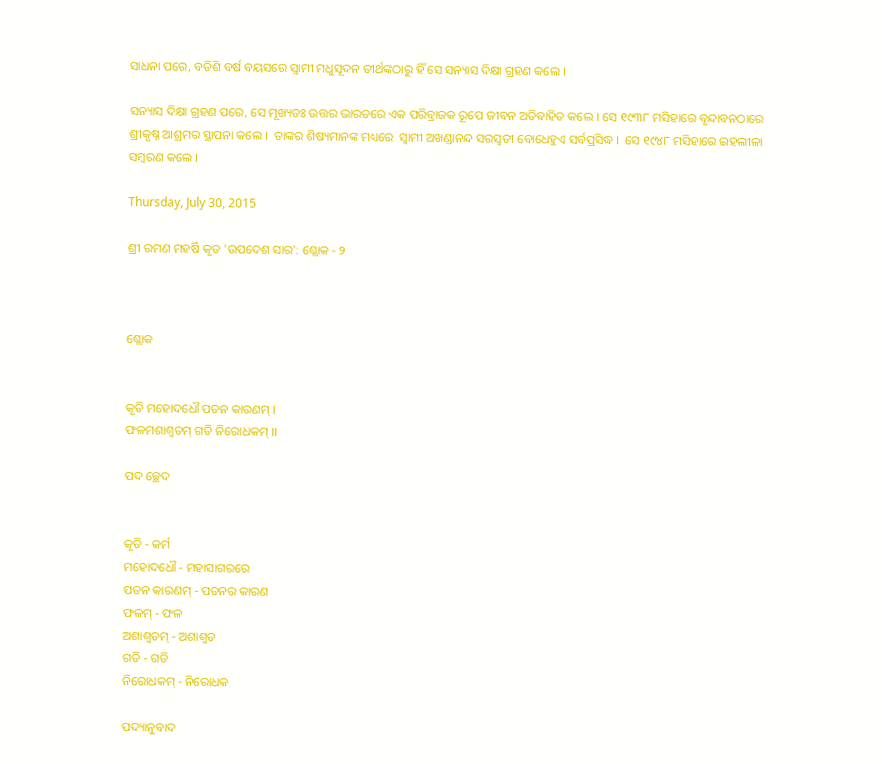ସାଧନା ପରେ, ବତିଶି ବର୍ଷ ବୟସରେ ସ୍ୱାମୀ ମଧୁସୂଦନ ତୀର୍ଥଙ୍କଠାରୁ ହିଁ ସେ ସନ୍ୟାସ ଦିକ୍ଷା ଗ୍ରହଣ କଲେ ।

ସନ୍ୟାସ ଦିକ୍ଷା ଗ୍ରହଣ ପରେ, ସେ ମୂଖ୍ୟତଃ ଉତ୍ତର ଭାରତରେ ଏକ ପରିବ୍ରାଜକ ରୂପେ ଜୀବନ ଅତିବାହିତ କଲେ । ସେ ୧୯୩୮ ମସିହାରେ ବୃନ୍ଦାବନଠାରେ ଶ୍ରୀକୃଷ୍ନ ଆଶ୍ରମର ସ୍ଥାପନା କଲେ ।  ତାଙ୍କର ଶିଷ୍ୟମାନଙ୍କ ମଧ୍ୟରେ  ସ୍ୱାମୀ ଅଖଣ୍ଡାନନ୍ଦ ସରସ୍ୱତୀ ବୋଧେହୁଏ ସର୍ବପ୍ରସିଦ୍ଧ ।  ସେ ୧୯୪୮ ମସିହାରେ ଇହଲୀଳା ସମ୍ବରଣ କଲେ ।

Thursday, July 30, 2015

ଶ୍ରୀ ରମଣ ମହର୍ଷି କୃତ 'ଉପଦେଶ ସାର': ଶ୍ଲୋକ - ୨



ଶ୍ଲୋକ


କୃତି ମହୋଦଧୌ ପତନ କାରଣମ୍ ।
ଫଳମଶାଶ୍ୱତମ୍ ଗତି ନିରୋଧକମ୍ ।।

ପଦ ଚ୍ଛେଦ


କୃତି - କର୍ମ
ମହୋଦଧୌ - ମହାସାଗରରେ
ପତନ କାରଣମ୍ - ପତନର କାରଣ
ଫଳମ୍ - ଫଳ
ଅଶାଶ୍ୱତମ୍ - ଅଶାଶ୍ୱତ
ଗତି - ଗତି
ନିରୋଧକମ୍ - ନିରୋଧକ

ପଦ୍ୟାନୁବାଦ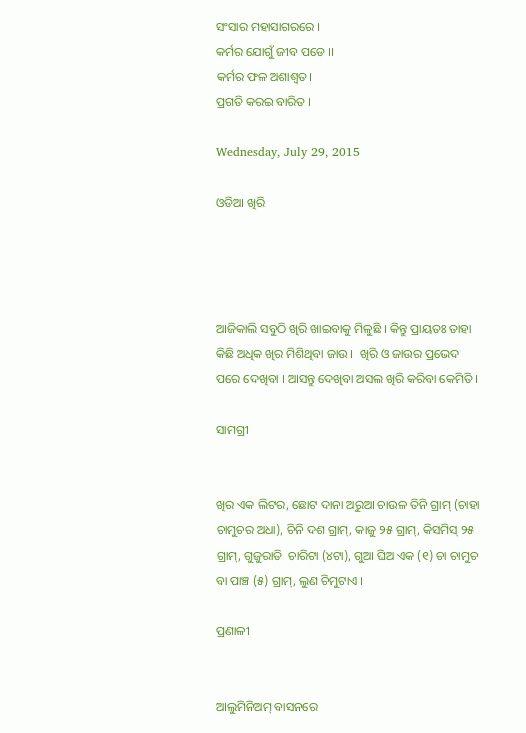ସଂସାର ମହାସାଗରରେ ।
କର୍ମର ଯୋଗୁଁ ଜୀବ ପଡେ ।।
କର୍ମର ଫଳ ଅଶାଶ୍ୱତ।
ପ୍ରଗତି କରଇ ବାରିତ ।

Wednesday, July 29, 2015

ଓଡିଆ ଖିରି




ଆଜିକାଲି ସବୁଠି ଖିରି ଖାଇବାକୁ ମିଳୁଛି । କିନ୍ତୁ ପ୍ରାୟତଃ ତାହା କିଛି ଅଧିକ ଖିର ମିଶିଥିବା ଜାଉ ।  ଖିରି ଓ ଜାଉର ପ୍ରଭେଦ ପରେ ଦେଖିବା । ଆସନ୍ତୁ ଦେଖିବା ଅସଲ ଖିରି କରିବା କେମିତି ।

ସାମଗ୍ରୀ


ଖିର ଏକ ଲିଟର, ଛୋଟ ଦାନା ଅରୁଆ ଚାଉଳ ତିନି ଗ୍ରାମ୍ (ଚାହା ଚାମୁଚର ଅଧା), ଚିନି ଦଶ ଗ୍ରାମ୍, କାଜୁ ୨୫ ଗ୍ରାମ୍, କିସମିସ୍ ୨୫ ଗ୍ରାମ୍, ଗୁଜୁରାତି  ଚାରିଟା (୪ଟା), ଗୁଆ ଘିଅ ଏକ (୧) ଚା ଚାମୁଚ ବା ପାଞ୍ଚ (୫) ଗ୍ରାମ୍, ଲୁଣ ଚିମୁଟାଏ ।

ପ୍ରଣାଳୀ


ଆଲୁମିନିଅମ୍ ବାସନରେ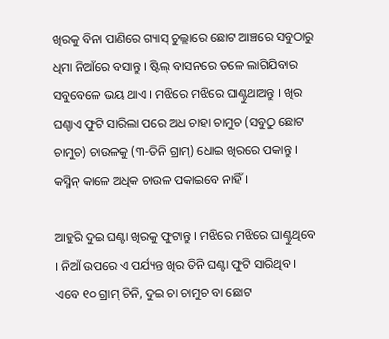ଖିରକୁ ବିନା ପାଣିରେ ଗ୍ୟାସ୍ ଚୁଲ୍ଲାରେ ଛୋଟ ଆଞ୍ଚରେ ସବୁଠାରୁ ଧିମା ନିଆଁରେ ବସାନ୍ତୁ । ଷ୍ଟିଲ୍ ବାସନରେ ତଳେ ଲାଗିଯିବାର ସବୁବେଳେ ଭୟ ଥାଏ । ମଝିରେ ମଝିରେ ଘାଣ୍ଟୁଥାଅନ୍ତୁ । ଖିର ଘଣ୍ଚାଏ ଫୁଟି ସାରିଲା ପରେ ଅଧ ଚାହା ଚାମୁଚ (ସବୁଠୁ ଛୋଟ ଚାମୁଚ) ଚାଉଳକୁ (୩-ତିନି ଗ୍ରାମ୍) ଧୋଇ ଖିରରେ ପକାନ୍ତୁ । କସ୍ମିନ୍ କାଳେ ଅଧିକ ଚାଉଳ ପକାଇବେ ନାହିଁ ।

ଆହୁରି ଦୁଇ ଘଣ୍ଟା ଖିରକୁ ଫୁଟାନ୍ତୁ । ମଝିରେ ମଝିରେ ଘାଣ୍ଟୁଥିବେ । ନିଆଁ ଉପରେ ଏ ପର୍ଯ୍ୟନ୍ତ ଖିର ତିନି ଘଣ୍ଟା ଫୁଟି ସାରିଥିବ । ଏବେ ୧୦ ଗ୍ରାମ୍ ଚିନି, ଦୁଇ ଚା ଚାମୁଚ ବା ଛୋଟ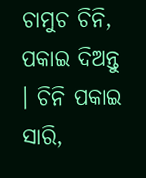ଚାମୁଚ ଚିନି, ପକାଇ ଦିଅନ୍ତୁ । ଚିନି ପକାଇ ସାରି,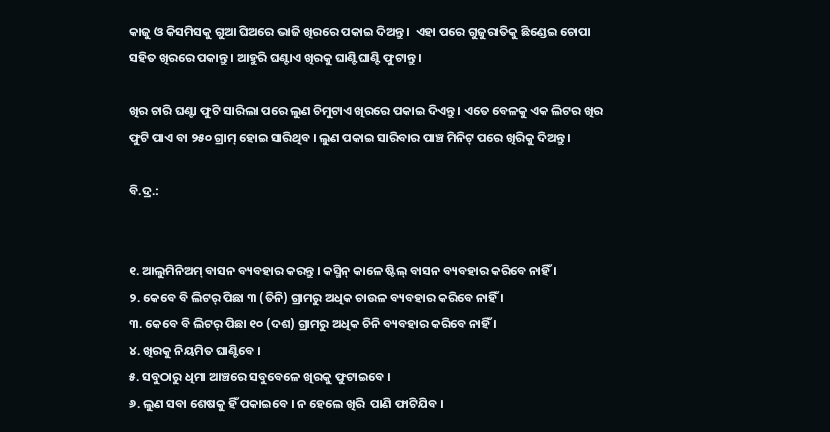କାଜୁ ଓ କିସମିସକୁ ଗୁଆ ଘିଅରେ ଭାଜି ଖିରରେ ପକାଇ ଦିଅନ୍ତୁ ।  ଏହା ପରେ ଗୁଜୁରାତିକୁ ଛିଣ୍ଡେଇ ଚୋପା ସହିତ ଖିରରେ ପକାନ୍ତୁ । ଆହୁରି ଘଣ୍ଟାଏ ଖିରକୁ ଘାଣ୍ଟିଘାଣ୍ଟି ଫୁଟାନ୍ତୁ ।

ଖିର ଚାରି ଘଣ୍ଟା ଫୁଟି ସାରିଲା ପରେ ଲୁଣ ଚିମୁଟାଏ ଖିରରେ ପକାଇ ଦିଏନ୍ତୁ । ଏତେ ବେଳକୁ ଏକ ଲିଟର ଖିର ଫୁଟି ପାଏ ବା ୨୫୦ ଗ୍ରାମ୍ ହୋଇ ସାରିଥିବ । ଲୁଣ ପକାଇ ସାରିବାର ପାଞ୍ଚ ମିନିଟ୍ ପରେ ଖିରିକୁ ଦିଅନ୍ତୁ ।

ବି.ଦ୍ର.:


୧. ଆଲୁମିନିଅମ୍ ବାସନ ବ୍ୟବହାର କରନ୍ତୁ । କସ୍ମିନ୍ କାଳେ ଷ୍ଟିଲ୍ ବାସନ ବ୍ୟବହାର କରିବେ ନାହିଁ ।
୨. କେବେ ବି ଲିଟର୍ ପିଛା ୩ (ତିନି) ଗ୍ରାମରୁ ଅଧିକ ଚାଉଳ ବ୍ୟବହାର କରିବେ ନାହିଁ ।
୩. କେବେ ବି ଲିଟର୍ ପିଛା ୧୦ (ଦଶ) ଗ୍ରାମରୁ ଅଧିକ ଚିନି ବ୍ୟବହାର କରିବେ ନାହିଁ ।
୪. ଖିରକୁ ନିୟମିତ ଘାଣ୍ଟିବେ ।
୫. ସବୁଠାରୁ ଧିମା ଆଞ୍ଚରେ ସବୁବେଳେ ଖିରକୁ ଫୁଟାଇବେ ।
୬. ଲୁଣ ସବା ଶେଷକୁ ହିଁ ପକାଇବେ । ନ ହେଲେ ଖିରି  ପାଣି ଫାଟିଯିବ ।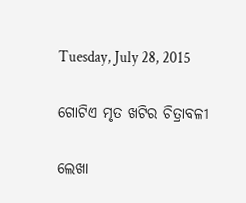Tuesday, July 28, 2015

ଗୋଟିଏ ମୃତ ଖଟିର ଚିତ୍ରାବଳୀ

ଲେଖା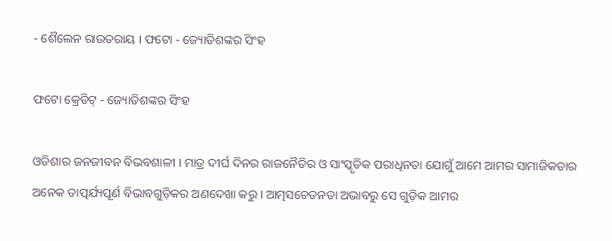- ଶୈଲେନ ରାଉତରାୟ । ଫଟୋ - ଜ୍ୟୋତିଶଙ୍କର ସିଂହ

ଫଟୋ କ୍ରେଡିଟ୍ - ଜ୍ୟୋତିଶଙ୍କର ସିଂହ

ଓଡିଶାର ଜନଜୀବନ ବିଭବଶାଳୀ । ମାତ୍ର ଦୀର୍ଘ ଦିନର ରାଜନୈତିର ଓ ସାଂସ୍କୃତିକ ପରାଧିନତା ଯୋଗୁଁ ଆମେ ଆମର ସାମାଜିକତାର ଅନେକ ତାତ୍ପର୍ଯ୍ୟପୂର୍ଣ ବିଭାବଗୁଡ଼ିକର ଅଣଦେଖା କରୁ । ଆତ୍ମସଚେତନତା ଅଭାବରୁ ସେ ଗୁଡ଼ିକ ଆମର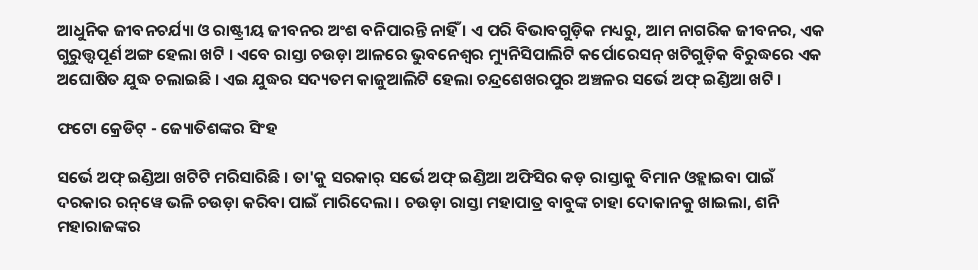ଆଧୁନିକ ଜୀବନଚର୍ଯ୍ୟା ଓ ରାଷ୍ଟ୍ରୀୟ ଜୀବନର ଅଂଶ ବନିପାରନ୍ତି ନାହିଁ । ଏ ପରି ବିଭାବଗୁଡ଼ିକ ମଧ୍ୟରୁ, ଆମ ନାଗରିକ ଜୀବନର, ଏକ ଗୁରୁତ୍ତ୍ୱପୂର୍ଣ ଅଙ୍ଗ ହେଲା ଖଟି । ଏବେ ରାସ୍ତା ଚଉଡ଼ା ଆଳରେ ଭୁବନେଶ୍ୱର ମ୍ୟୁନିସିପାଲିଟି କର୍ପୋରେସନ୍ ଖଟିଗୁଡ଼ିକ ବିରୁଦ୍ଧରେ ଏକ ଅଘୋଷିତ ଯୁଦ୍ଧ ଚଲାଇଛି । ଏଇ ଯୁଦ୍ଧର ସଦ୍ୟତମ କାଜୁଆଲିଟି ହେଲା ଚନ୍ଦ୍ରଶେଖରପୁର ଅଞ୍ଚଳର ସର୍ଭେ ଅଫ୍ ଇଣ୍ଡିଆ ଖଟି ।

ଫଟୋ କ୍ରେଡିଟ୍ - ଜ୍ୟୋତିଶଙ୍କର ସିଂହ

ସର୍ଭେ ଅଫ୍ ଇଣ୍ଡିଆ ଖଟିଟି ମରିସାରିଛି । ତା'କୁ ସରକାର୍ ସର୍ଭେ ଅଫ୍ ଇଣ୍ଡିଆ ଅଫିସିର କଡ଼ ରାସ୍ତାକୁ ବିମାନ ଓହ୍ଲାଇବା ପାଇଁ ଦରକାର ରନ୍‌ୱେ ଭଳି ଚଉଡ଼ା କରିବା ପାଇଁ ମାରିଦେଲା । ଚଉଡ଼ା ରାସ୍ତା ମହାପାତ୍ର ବାବୁଙ୍କ ଚାହା ଦୋକାନକୁ ଖାଇଲା, ଶନି ମହାରାଜଙ୍କର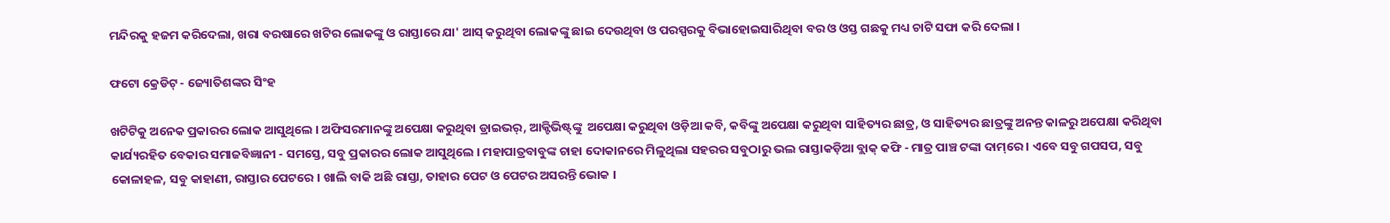ମନ୍ଦିରକୁ ହଜମ କରିଦେଲା, ଖରା ବରଷାରେ ଖଟିର ଲୋକଙ୍କୁ ଓ ରାସ୍ତାରେ ଯା' ଆସ୍ କରୁଥିବା ଲୋକଙ୍କୁ ଛାଇ ଦେଉଥିବା ଓ ପରସ୍ପରକୁ ବିଭାହୋଇସାରିଥିବା ବର ଓ ଓସ୍ତ ଗଛକୁ ମଧ୍ୟ ଚାଟି ସଫା କରି ଦେଲା ।

ଫଟୋ କ୍ରେଡିଟ୍ - ଜ୍ୟୋତିଶଙ୍କର ସିଂହ

ଖଟିଟିକୁ ଅନେକ ପ୍ରକାରର ଲୋକ ଆସୁଥିଲେ । ଅଫିସରମାନଙ୍କୁ ଅପେକ୍ଷା କରୁଥିବା ଡ୍ରାଇଭର୍, ଆକ୍ଟିଭିଷ୍ଟ୍‌ଙ୍କୁ  ଅପେକ୍ଷା କରୁଥିବା ଓଡ଼ିଆ କବି, କବିଙ୍କୁ ଅପେକ୍ଷା କରୁଥିବା ସାହିତ୍ୟର ଛାତ୍ର, ଓ ସାହିତ୍ୟର ଛାତ୍ରଙ୍କୁ ଅନନ୍ତ କାଳରୁ ଅପେକ୍ଷା କରିଥିବା କାର୍ଯ୍ୟରହିତ ବେକାର ସମାଜବିଜ୍ଞାନୀ - ସମସ୍ତେ, ସବୁ ପ୍ରକାରର ଲୋକ ଆସୁଥିଲେ । ମହାପାତ୍ରବାବୁଙ୍କ ଚାହା ଦୋକାନରେ ମିଳୁଥିଲା ସହରର ସବୁଠାରୁ ଭଲ ରାସ୍ତାକଡ଼ିଆ ବ୍ଲାକ୍ କଫି - ମାତ୍ର ପାଞ୍ଚ ଟଙ୍କା ଦାମ୍‌ରେ । ଏବେ ସବୁ ଗପସପ, ସବୁ କୋଳାହଳ, ସବୁ କାହାଣୀ, ରାସ୍ତାର ପେଟରେ । ଖାଲି ବାକି ଅଛି ରାସ୍ତା, ତାହାର ପେଟ ଓ ପେଟର ଅସରନ୍ତି ଭୋକ ।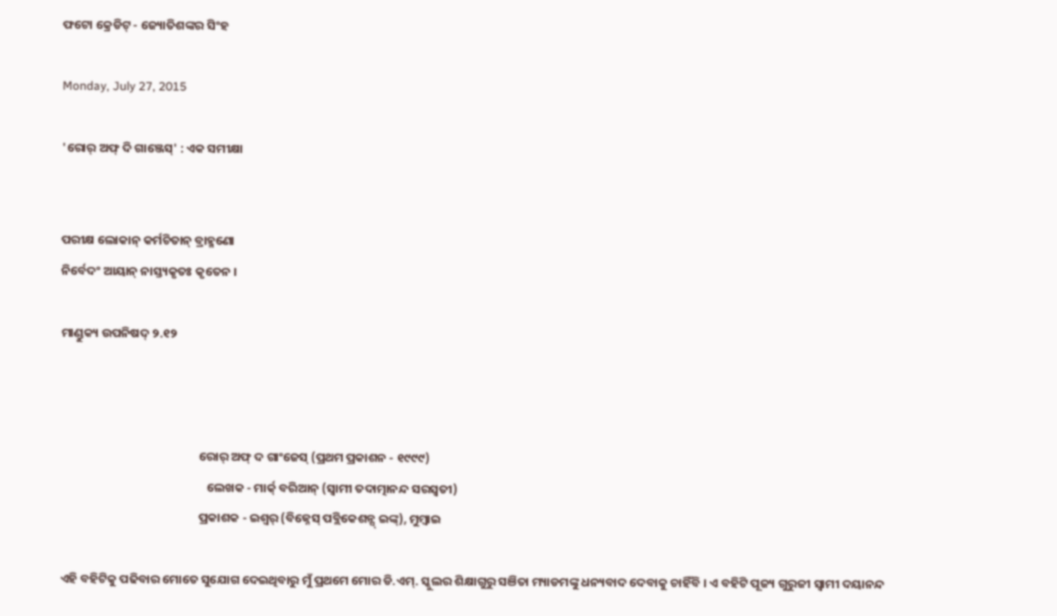ଫଟୋ କ୍ରେଡିଟ୍ - ଜ୍ୟୋତିଶଙ୍କର ସିଂହ

Monday, July 27, 2015

'ରୋର୍ ଅଫ୍ ଦି ଗାଞ୍ଜେସ୍' : ଏକ ସମୀକ୍ଷା


ପରୀକ୍ଷ ଲୋକାନ୍ କର୍ମଚିତାନ୍ ବ୍ରାହ୍ମଣୋ
ନିର୍ବେଦଂ ଆୟାନ୍ ନାସ୍ତ୍ୟକୃତଃ କୃତେନ ।

ମାଣ୍ଡୁକ୍ୟ ଉପନିଷଦ୍ ୨.୧୨



                                                  ରୋର୍ ଅଫ୍ ଦ ଗାଂଜେସ୍ (ପ୍ରଥମ ପ୍ରକାଶନ - ୧୯୯୯)
                                                     ଲେଖକ - ମାର୍କ୍ ବରିଆନ୍ (ସ୍ୱାମୀ ତଦାତ୍ମାନନ୍ଦ ସରସ୍ୱତୀ)
                                                  ପ୍ରକାଶକ - ଇଶ୍ୱର୍ (ବିଜ୍ନେସ୍ ପବ୍ଲିକେଶନ୍ସ୍ ଇଙ୍କ୍), ମୁମ୍ବାଇ

ଏହି ବହିଟିକୁ ପଢିବାର ମୋତେ ସୁଯୋଗ ଦେଇଥିବାରୁ ମୁଁ ପ୍ରଥମେ ମୋର ଡି.ଏମ୍. ସ୍କୁଲର ଶିକ୍ଷାଗୁରୁ ସଞିତା ମ୍ୟାଡମଙ୍କୁ ଧନ୍ୟବାଦ ଦେବାକୁ ଚାହିଁବି । ଏ ବହିଟି ପୂଜ୍ୟ ଗୁରୁଜୀ ସ୍ୱାମୀ ଦୟାନନ୍ଦ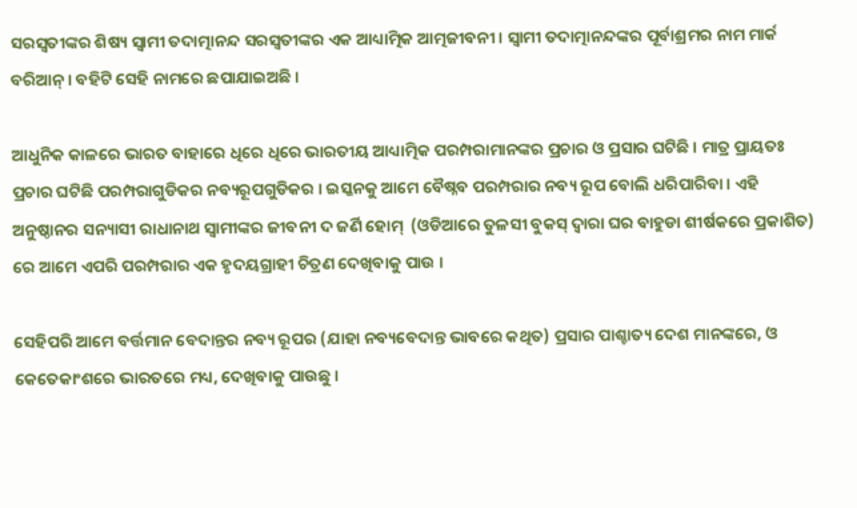ସରସ୍ୱତୀଙ୍କର ଶିଷ୍ୟ ସ୍ୱାମୀ ତଦାତ୍ମାନନ୍ଦ ସରସ୍ୱତୀଙ୍କର ଏକ ଆଧ୍ୟାତ୍ମିକ ଆତ୍ମଜୀବନୀ । ସ୍ୱାମୀ ତଦାତ୍ମାନନ୍ଦଙ୍କର ପୂର୍ବାଶ୍ରମର ନାମ ମାର୍କ ବରିଆନ୍ । ବହିଟି ସେହି ନାମରେ ଛପାଯାଇଅଛି ।

ଆଧୁନିକ କାଳରେ ଭାରତ ବାହାରେ ଧିରେ ଧିରେ ଭାରତୀୟ ଆଧ୍ୟାତ୍ମିକ ପରମ୍ପରାମାନଙ୍କର ପ୍ରଚାର ଓ ପ୍ରସାର ଘଟିଛି । ମାତ୍ର ପ୍ରାୟତଃ ପ୍ରଚାର ଘଟିଛି ପରମ୍ପରାଗୁଡିକର ନବ୍ୟରୂପଗୁଡିକର । ଇସ୍କନକୁ ଆମେ ବୈଷ୍ନବ ପରମ୍ପରାର ନବ୍ୟ ରୂପ ବୋଲି ଧରିପାରିବା । ଏହି ଅନୁଷ୍ଠାନର ସନ୍ୟାସୀ ରାଧାନାଥ ସ୍ୱାମୀଙ୍କର ଜୀବନୀ ଦ ଜର୍ଣି ହୋମ୍  (ଓଡିଆରେ ତୁଳସୀ ବୁକସ୍ ଦ୍ୱାରା ଘର ବାହୁଡା ଶୀର୍ଷକରେ ପ୍ରକାଶିତ) ରେ ଆମେ ଏପରି ପରମ୍ପରାର ଏକ ହୃଦୟଗ୍ରାହୀ ଚିତ୍ରଣ ଦେଖିବାକୁ ପାଉ ।

ସେହିପରି ଆମେ ବର୍ତ୍ତମାନ ବେଦାନ୍ତର ନବ୍ୟ ରୂପର (ଯାହା ନବ୍ୟବେଦାନ୍ତ ଭାବରେ କଥିତ) ପ୍ରସାର ପାଶ୍ଚାତ୍ୟ ଦେଶ ମାନଙ୍କରେ, ଓ କେତେକାଂଶରେ ଭାରତରେ ମଧ୍ୟ, ଦେଖିବାକୁ ପାଉଛୁ ।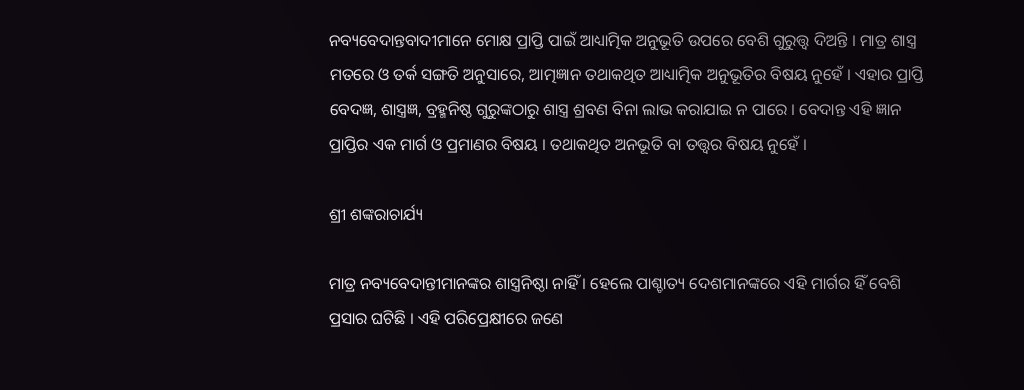ନବ୍ୟବେଦାନ୍ତବାଦୀମାନେ ମୋକ୍ଷ ପ୍ରାପ୍ତି ପାଇଁ ଆଧ୍ୟାତ୍ମିକ ଅନୁଭୂତି ଉପରେ ବେଶି ଗୁରୁତ୍ତ୍ୱ ଦିଅନ୍ତି । ମାତ୍ର ଶାସ୍ତ୍ର ମତରେ ଓ ତର୍କ ସଙ୍ଗତି ଅନୁସାରେ, ଆତ୍ମଜ୍ଞାନ ତଥାକଥିତ ଆଧ୍ୟାତ୍ମିକ ଅନୁଭୂତିର ବିଷୟ ନୁହେଁ । ଏହାର ପ୍ରାପ୍ତି ବେଦଜ୍ଞ, ଶାସ୍ତ୍ରଜ୍ଞ, ବ୍ରହ୍ମନିଷ୍ଠ ଗୁରୁଙ୍କଠାରୁ ଶାସ୍ତ୍ର ଶ୍ରବଣ ବିନା ଲାଭ କରାଯାଇ ନ ପାରେ । ବେଦାନ୍ତ ଏହି ଜ୍ଞାନ ପ୍ରାପ୍ତିର ଏକ ମାର୍ଗ ଓ ପ୍ରମାଣର ବିଷୟ । ତଥାକଥିତ ଅନଭୂତି ବା ତତ୍ତ୍ୱର ବିଷୟ ନୁହେଁ ।

ଶ୍ରୀ ଶଙ୍କରାଚାର୍ଯ୍ୟ

ମାତ୍ର ନବ୍ୟବେଦାନ୍ତୀମାନଙ୍କର ଶାସ୍ତ୍ରନିଷ୍ଠା ନାହିଁ । ହେଲେ ପାଶ୍ଚାତ୍ୟ ଦେଶମାନଙ୍କରେ ଏହି ମାର୍ଗର ହିଁ ବେଶି ପ୍ରସାର ଘଟିଛି । ଏହି ପରିପ୍ରେକ୍ଷୀରେ ଜଣେ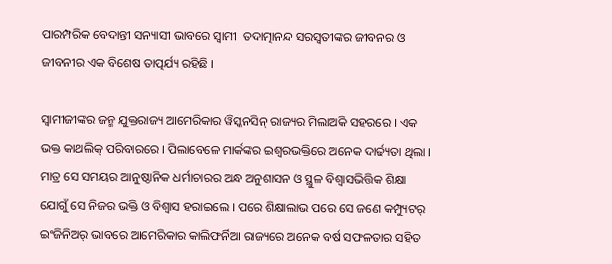ପାରମ୍ପରିକ ବେଦାନ୍ତୀ ସନ୍ୟାସୀ ଭାବରେ ସ୍ୱାମୀ  ତଦାତ୍ମାନନ୍ଦ ସରସ୍ୱତୀଙ୍କର ଜୀବନର ଓ ଜୀବନୀର ଏକ ବିଶେଷ ତାତ୍ପର୍ଯ୍ୟ ରହିଛି ।

ସ୍ୱାମୀଜୀଙ୍କର ଜନ୍ମ ଯୁକ୍ତରାଜ୍ୟ ଆମେରିକାର ୱିସ୍କନସିନ୍ ରାଜ୍ୟର ମିଲାଅକି ସହରରେ । ଏକ ଭକ୍ତ କାଥଲିକ୍ ପରିବାରରେ । ପିଲାବେଳେ ମାର୍କଙ୍କର ଇଶ୍ୱରଭକ୍ତିରେ ଅନେକ ଦାର୍ଢ୍ୟତା ଥିଲା । ମାତ୍ର ସେ ସମୟର ଆନୁଷ୍ଠାନିକ ଧର୍ମାଚାରର ଅନ୍ଧ ଅନୁଶାସନ ଓ ସ୍ଥୁଳ ବିଶ୍ୱାସଭିତ୍ତିକ ଶିକ୍ଷା  ଯୋଗୁଁ ସେ ନିଜର ଭକ୍ତି ଓ ବିଶ୍ୱାସ ହରାଇଲେ । ପରେ ଶିକ୍ଷାଲାଭ ପରେ ସେ ଜଣେ କମ୍ପ୍ୟୁଟର୍ ଇଂଜିନିଅର୍ ଭାବରେ ଆମେରିକାର କାଲିଫର୍ନିଆ ରାଜ୍ୟରେ ଅନେକ ବର୍ଷ ସଫଳତାର ସହିତ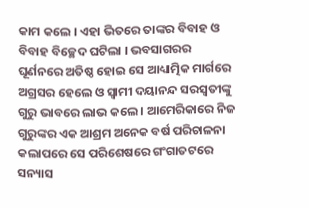କାମ କଲେ । ଏହା ଭିତରେ ତାଙ୍କର ବିବାହ ଓ ବିବାହ ବିଚ୍ଛେଦ ଘଟିଲା । ଭବସାଗରର ଘୂର୍ଣନରେ ଅତିଷ୍ଠ ହୋଇ ସେ ଆଧ୍ୟାତ୍ମିକ ମାର୍ଗରେ ଅଗ୍ରସର ହେଲେ ଓ ସ୍ୱାମୀ ଦୟାନନ୍ଦ ସରସ୍ୱତୀଙ୍କୁ ଗୁରୁ ଭାବରେ ଲାଭ କଲେ । ଆମେରିକାରେ ନିଜ ଗୁରୁଙ୍କର ଏକ ଆଶ୍ରମ ଅନେକ ବର୍ଷ ପରିଚାଳନା କଲାପରେ ସେ ପରିଶେଷରେ ଗଂଗାତଟରେ ସନ୍ୟାସ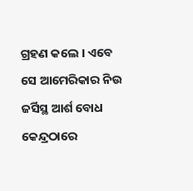ଗ୍ରହଣ କଲେ । ଏବେ ସେ ଆମେରିକାର ନିଉ ଜର୍ସିସ୍ଥ ଆର୍ଶ ବୋଧ କେନ୍ଦ୍ରଠାରେ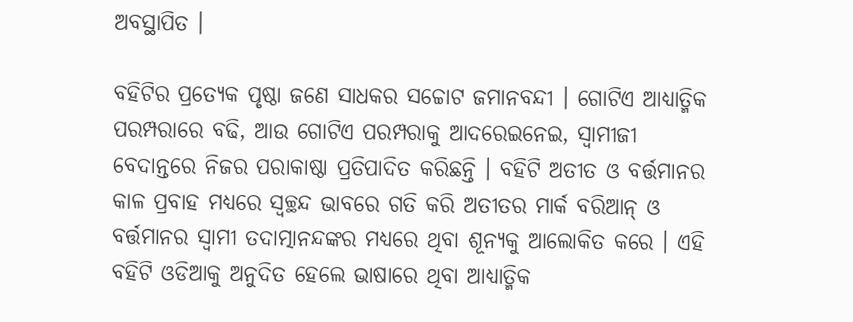ଅବସ୍ଥାପିତ ।

ବହିଟିର ପ୍ରତ୍ୟେକ ପୃଷ୍ଠା ଜଣେ ସାଧକର ସଚ୍ଚୋଟ ଜମାନବନ୍ଦୀ । ଗୋଟିଏ ଆଧ୍ୟାତ୍ମିକ ପରମ୍ପରାରେ ବଢି, ଆଉ ଗୋଟିଏ ପରମ୍ପରାକୁ ଆଦରେଇନେଇ, ସ୍ୱାମୀଜୀ ବେଦାନ୍ତରେ ନିଜର ପରାକାଷ୍ଠା ପ୍ରତିପାଦିତ କରିଛନ୍ତି । ବହିଟି ଅତୀତ ଓ ବର୍ତ୍ତମାନର କାଳ ପ୍ରବାହ ମଧ୍ୟରେ ସ୍ୱଚ୍ଛନ୍ଦ ଭାବରେ ଗତି କରି ଅତୀତର ମାର୍କ ବରିଆନ୍ ଓ  ବର୍ତ୍ତମାନର ସ୍ୱାମୀ ତଦାତ୍ମାନନ୍ଦଙ୍କର ମଧ୍ୟରେ ଥିବା ଶୂନ୍ୟକୁ ଆଲୋକିତ କରେ । ଏହି ବହିଟି ଓଡିଆକୁ ଅନୁଦିତ ହେଲେ ଭାଷାରେ ଥିବା ଆଧ୍ୟାତ୍ମିକ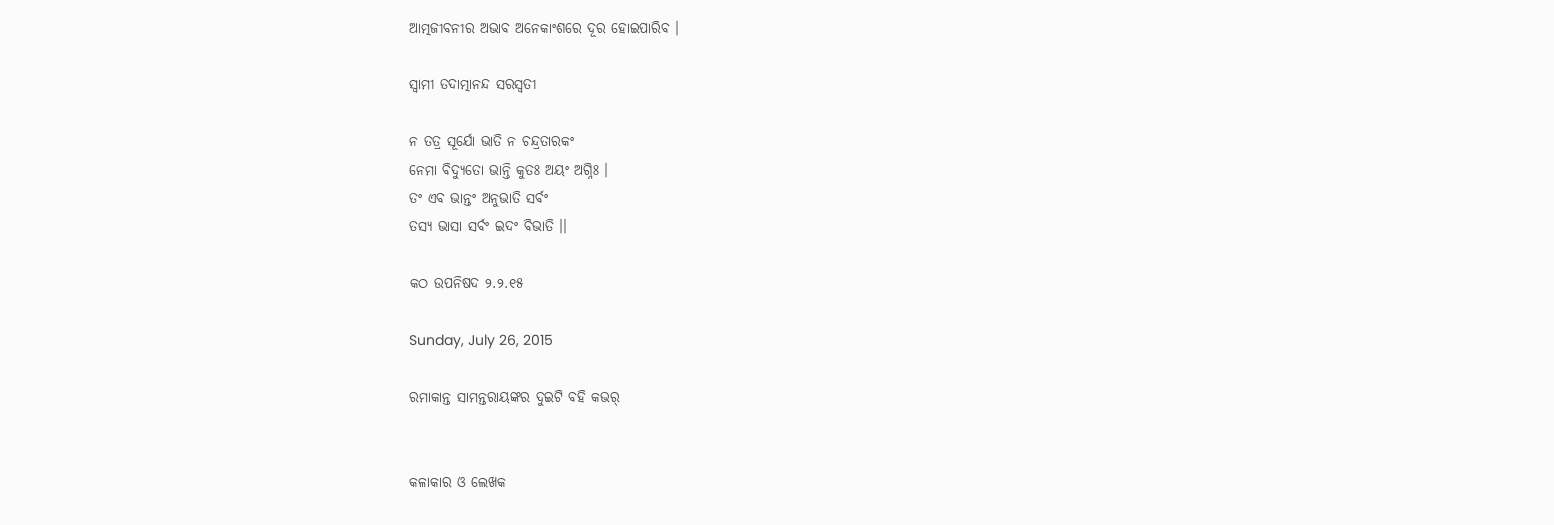ଆତ୍ମଜୀବନୀର ଅଭାବ ଅନେକାଂଶରେ ଦୂର ହୋଇପାରିବ ।

ସ୍ୱାମୀ ତଦାତ୍ମାନନ୍ଦ ସରସ୍ୱତୀ

ନ ତତ୍ର ସୂର୍ଯୋ ଭାତି ନ ଚନ୍ଦ୍ରତାରକଂ
ନେମା ବିଦ୍ୟୁତୋ ଭାନ୍ତି କୁତଃ ଅୟଂ ଅଗ୍ନିଃ ।
ତଂ ଏବ ଭାନ୍ତଂ ଅନୁଭାତି ସର୍ବଂ
ତସ୍ୟ ଭାସା ସର୍ବଂ ଇଦଂ ବିଭାତି ।।

କଠ ଉପନିଷଦ ୨.୨.୧୫

Sunday, July 26, 2015

ରମାକାନ୍ତ ସାମନ୍ତରାୟଙ୍କର ଦୁଇଟି ବହି କଭର୍


କଳାକାର ଓ ଲେଖକ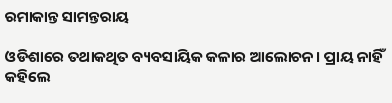ରମାକାନ୍ତ ସାମନ୍ତରାୟ

ଓଡିଶାରେ ତଥାକଥିତ ବ୍ୟବସାୟିକ କଳାର ଆଲୋଚନ। ପ୍ରାୟ ନାହିଁ କହିଲେ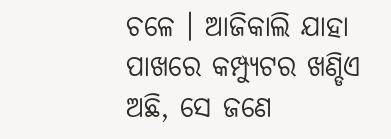ଚଳେ । ଆଜିକାଲି ଯାହା ପାଖରେ କମ୍ପ୍ୟୁଟର ଖଣ୍ଡିଏ ଅଛି, ସେ ଜଣେ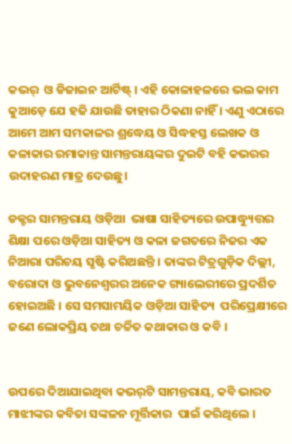କଭର୍  ଓ ଡିଜାଇନ ଆର୍ଟିଷ୍ଟ୍ । ଏହି କୋଳାହଳରେ ଭଲ କାମ କୁଆଡ଼େ ଯେ ହଜି ଯାଉଛି ତାହାର ଠିକଣା ନାହିଁ । ଏଣୁ ଏଠାରେ ଆମେ ଆମ ସମକାଳର ଶ୍ରଦ୍ଧେୟ ଓ ସିଦ୍ଧହସ୍ତ ଲେଖକ ଓ କଳାକାର ରମାକାନ୍ତ ସାମନ୍ତରାୟଙ୍କର ଦୁଇଟି ବହି କଭରର ଉଦାହରଣ ମାତ୍ର ଦେଉଛୁ।

ଡକ୍ଟର ସାମନ୍ତରାୟ ଓଡ଼ିଆ  ଭାଷା ସାହିତ୍ୟରେ ଉପାଦ୍ଧ୍ୟୁତ୍ତର ଶିକ୍ଷା ପରେ ଓଡ଼ିଆ ସାହିତ୍ୟ ଓ କଳା ଜଗତରେ ନିଜର ଏକ ନିଆରା ପରିଚୟ ସୃଷ୍ଟି କରିଅଛନ୍ତି । ତାଙ୍କର ଟିତ୍ରଗୁଡ଼ିକ ଦିଲ୍ଲୀ, ବରୋଦା ଓ ଭୁବନେଶ୍ୱରର ଅନେକ ଗ୍ୟାଲେରୀରେ ପ୍ରଦର୍ଶିତ ହୋଇଅଛି । ସେ ସମସାମୟିକ ଓଡ଼ିଆ ସାହିତ୍ୟ  ପରିପ୍ରେକ୍ଷୀରେ ଜଣେ ଲୋକପ୍ରିୟ ତଥା ଚର୍ଚ୍ଚିତ କଥାକାର ଓ କବି ।


ଉପରେ ଦିଆଯାଇଥିବା କଭର୍‌ଟି ସାମନ୍ତରାୟ, କବି ଭାରତ ମାଝୀଙ୍କର କବିତା ସଙ୍କଳନ ମୂର୍ତ୍ତିକାର  ପାଇଁ କରିଥିଲେ ।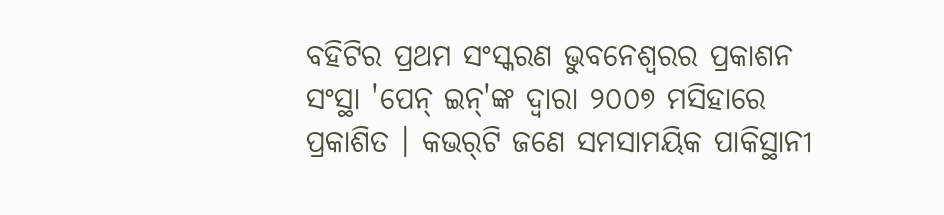ବହିଟିର ପ୍ରଥମ ସଂସ୍କରଣ ଭୁବନେଶ୍ୱରର ପ୍ରକାଶନ ସଂସ୍ଥା 'ପେନ୍ ଇନ୍'ଙ୍କ ଦ୍ୱାରା ୨୦୦୭ ମସିହାରେ ପ୍ରକାଶିତ । କଭର୍‌ଟି ଜଣେ ସମସାମୟିକ ପାକିସ୍ଥାନୀ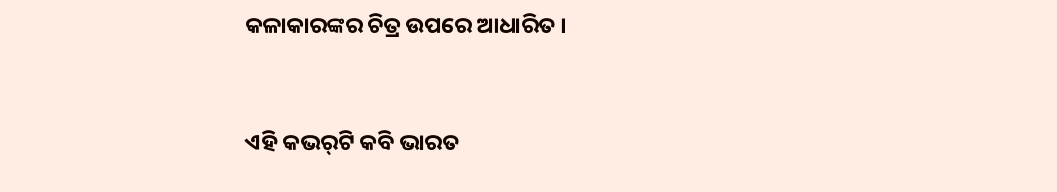କଳାକାରଙ୍କର ଚିତ୍ର ଉପରେ ଆଧାରିତ ।


ଏହି କଭର୍‌ଟି କବି ଭାରତ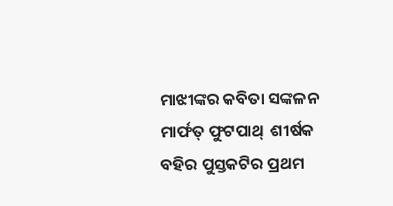ମାଝୀଙ୍କର କବିତା ସଙ୍କଳନ ମାର୍ଫତ୍ ଫୁଟପାଥ୍  ଶୀର୍ଷକ ବହିର ପୁସ୍ତକଟିର ପ୍ରଥମ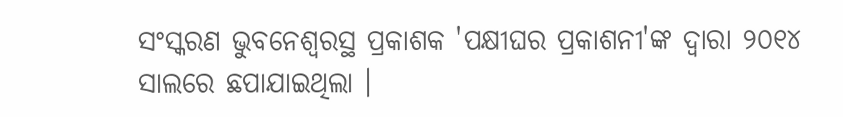ସଂସ୍କରଣ ଭୁବନେଶ୍ୱରସ୍ଥ ପ୍ରକାଶକ 'ପକ୍ଷୀଘର ପ୍ରକାଶନୀ'ଙ୍କ ଦ୍ୱାରା ୨୦୧୪ ସାଲରେ ଛପାଯାଇଥିଲା ।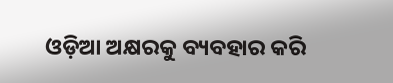ଓଡ଼ିଆ ଅକ୍ଷରକୁ ବ୍ୟବହାର କରି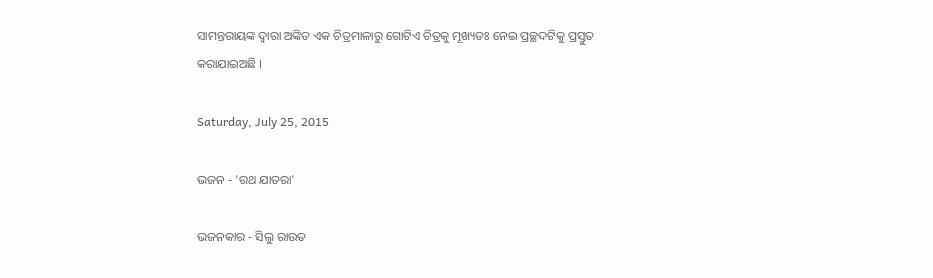ସାମନ୍ତରାୟଙ୍କ ଦ୍ୱାରା ଅଙ୍କିତ ଏକ ଚିତ୍ରମାଳାରୁ ଗୋଟିଏ ଚିତ୍ରକୁ ମୂଖ୍ୟତଃ ନେଇ ପ୍ରଚ୍ଛଦଟିକୁ ପ୍ରସ୍ତୁତ କରାଯାଇଅଛି ।

Saturday, July 25, 2015

ଭଜନ - 'ରଥ ଯାତରା'

ଭଜନକାର - ସିଲୁ ରାଉତ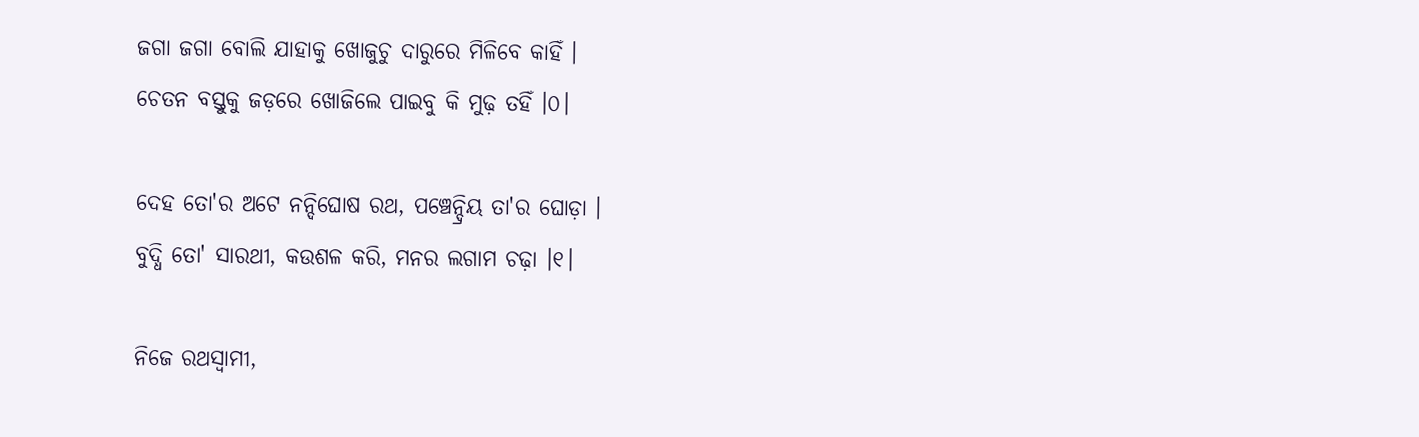ଜଗା ଜଗା ବୋଲି ଯାହାକୁ ଖୋଜୁଚୁ ଦାରୁରେ ମିଳିବେ କାହିଁ ।
ଚେତନ ବସ୍ତୁକୁ ଜଡ଼ରେ ଖୋଜିଲେ ପାଇବୁ କି ମୁଢ଼ ତହିଁ ।୦।

ଦେହ ତୋ'ର ଅଟେ ନନ୍ଦିଘୋଷ ରଥ, ପଞ୍ଚେନ୍ଦ୍ରିୟ ତା'ର ଘୋଡ଼ା ।
ବୁଦ୍ଧି ତୋ' ସାରଥୀ, କଉଶଳ କରି, ମନର ଲଗାମ ଚଢ଼ା ।୧।

ନିଜେ ରଥସ୍ୱାମୀ,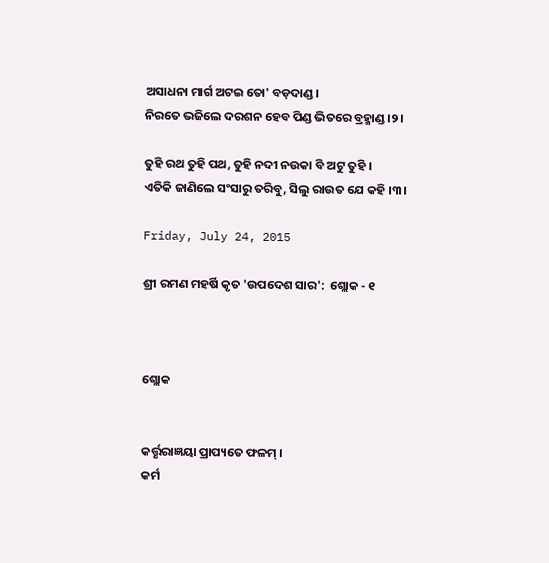ଅସାଧନା ମାର୍ଗ ଅଟଇ ତୋ' ବଡ଼ଦାଣ୍ଡ ।
ନିରତେ ଭଜିଲେ ଦରଶନ ହେବ ପିଣ୍ଡ ଭିତରେ ବ୍ରହ୍ମାଣ୍ଡ ।୨।

ତୁହି ରଥ ତୁହି ପଥ, ତୁହି ନଦୀ ନଉକା ବି ଅଟୁ ତୁହି ।
ଏତିକି ଜାଣିଲେ ସଂସାରୁ ତରିବୁ, ସିଲୁ ରାଉତ ଯେ କହି ।୩।

Friday, July 24, 2015

ଶ୍ରୀ ରମଣ ମହର୍ଷି କୃତ 'ଉପଦେଶ ସାର':  ଶ୍ଲୋକ - ୧



ଶ୍ଲୋକ


କର୍ତ୍ତୃରାଜ୍ଞୟା ପ୍ରାପ୍ୟତେ ଫଳମ୍ ।
କର୍ମ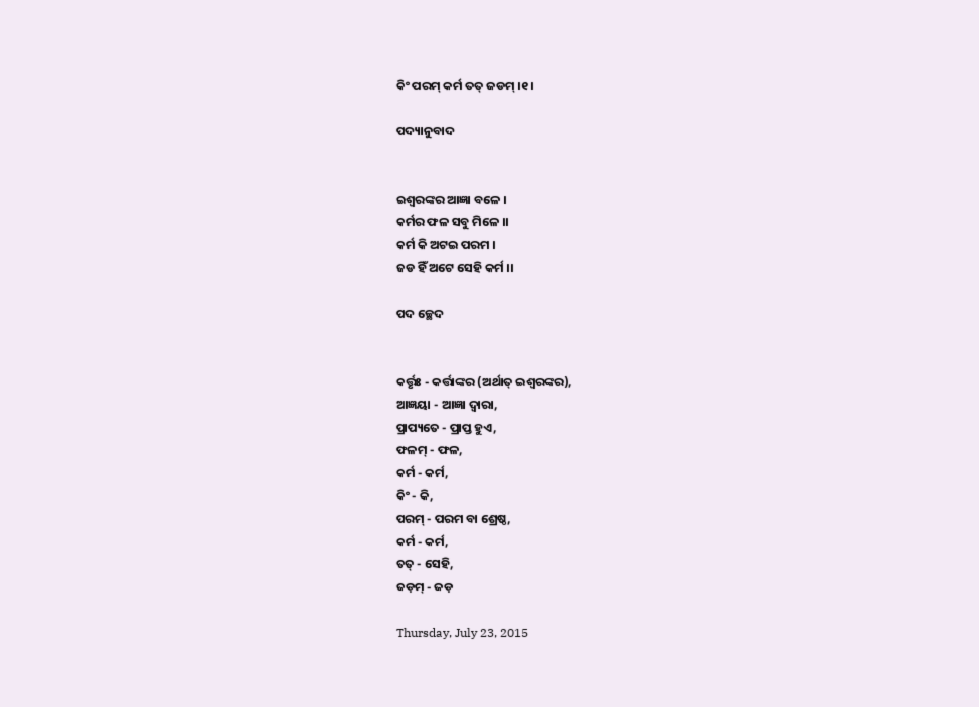କିଂ ପରମ୍ କର୍ମ ତତ୍ ଜଡମ୍ ।୧।

ପଦ୍ୟାନୁବାଦ


ଇଶ୍ୱରଙ୍କର ଆଜ୍ଞା ବଳେ ।
କର୍ମର ଫଳ ସବୁ ମିଳେ ।।
କର୍ମ କି ଅଟଇ ପରମ ।
ଜଡ ହିଁ ଅଟେ ସେହି କର୍ମ ।।

ପଦ ଚ୍ଛେଦ


କର୍ତ୍ତୃଃ - କର୍ତ୍ତାଙ୍କର (ଅର୍ଥାତ୍ ଇଶ୍ୱରଙ୍କର),
ଆଜ୍ଞୟା - ଆଜ୍ଞା ଦ୍ୱାରା,
ପ୍ରାପ୍ୟତେ - ପ୍ରାପ୍ତ ହୁଏ,
ଫଳମ୍ - ଫଳ,
କର୍ମ - କର୍ମ,
କିଂ - କି,
ପରମ୍ - ପରମ ବା ଶ୍ରେଷ୍ଠ,
କର୍ମ - କର୍ମ,
ତତ୍ - ସେହି,
ଜଡ଼ମ୍ - ଜଡ଼

Thursday, July 23, 2015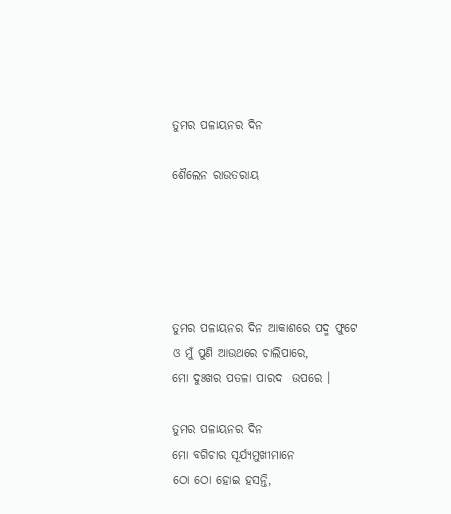ତୁମର ପଳାୟନର ଦିନ

ଶୈଲେନ ରାଉତରାୟ





ତୁମର ପଳାୟନର ଦିନ ଆକାଶରେ ପଦ୍ମ ଫୁଟେ
ଓ ମୁଁ ପୁଣି ଆଉଥରେ ଚାଲିପାରେ,
ମୋ ଦୁଃଖର ପତଳା ପାରଦ  ଉପରେ ।

ତୁମର ପଳାୟନର ଦିନ
ମୋ ବଗିଚାର ସୂର୍ଯ୍ୟମୁଖୀମାନେ
ଠୋ ଠୋ ହୋଇ ହସନ୍ତି,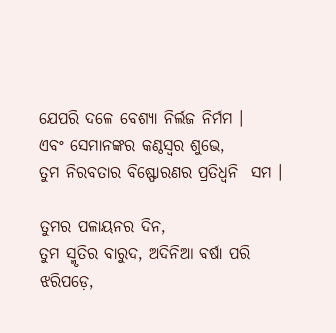ଯେପରି ଦଳେ ବେଶ୍ୟା ନିର୍ଲଜ ନିର୍ମମ ।
ଏବଂ ସେମାନଙ୍କର କଣ୍ଠସ୍ୱର ଶୁଭେ,
ତୁମ ନିରବତାର ବିଷ୍ଫୋରଣର ପ୍ରତିଧ୍ୱନି  ସମ ।

ତୁମର ପଳାୟନର ଦିନ,
ତୁମ ସ୍ମୃତିର ବାରୁଦ, ଅଦିନିଆ ବର୍ଷା ପରି
ଝରିପଡ଼େ,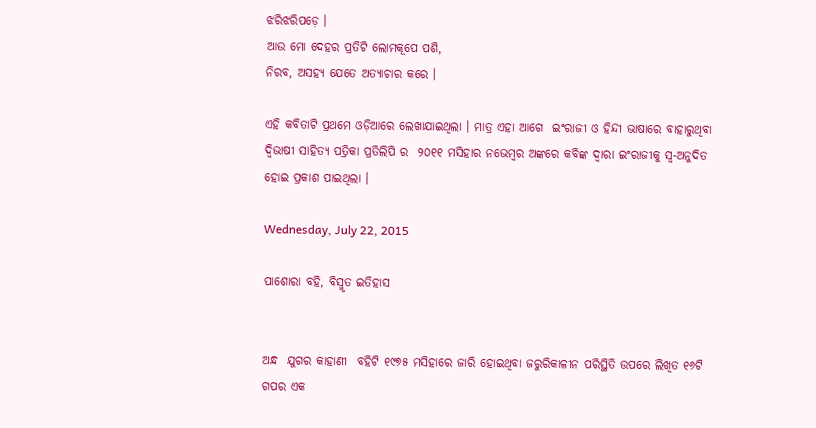ଝରିଝରିପଡ଼େ ।
ଆଉ ମୋ ଦେହର ପ୍ରତିଟି ଲୋମକୂପେ ପଶି,
ନିରବ, ଅସହ୍ୟ ଯେତେ ଅତ୍ୟାଚାର କରେ ।

ଏହି କବିତାଟି ପ୍ରଥମେ ଓଡ଼ିଆରେ ଲେଖାଯାଇଥିଲା । ମାତ୍ର ଏହା ଆଗେ  ଇଂରାଜୀ ଓ ହିନ୍ଦୀ ଭାଷାରେ ବାହାରୁଥିବା ଦ୍ୱିଭାଷୀ ସାହିତ୍ୟ ପତ୍ରିକା ପ୍ରତିଲିପି ର  ୨୦୧୧ ମସିହାର ନଭେମ୍ବର ଅଙ୍କରେ କବିଙ୍କ ଦ୍ୱାରା ଇଂରାଜୀକୁ ସ୍ୱ-ଅନୁଦିତ ହୋଇ ପ୍ରକାଶ ପାଇଥିଲା ।

Wednesday, July 22, 2015

ପାଶୋରା ବହି, ବିସ୍ମୃତ ଇତିହାସ


ଅନ୍ଧ  ଯୁଗର କାହାଣୀ  ବହିଟି ୧୯୭୫ ମସିହାରେ ଜାରି ହୋଇଥିବା ଜରୁରିକାଳୀନ ପରିସ୍ଥିତି ଉପରେ ଲିଖିତ ୧୬ଟି ଗପର ଏକ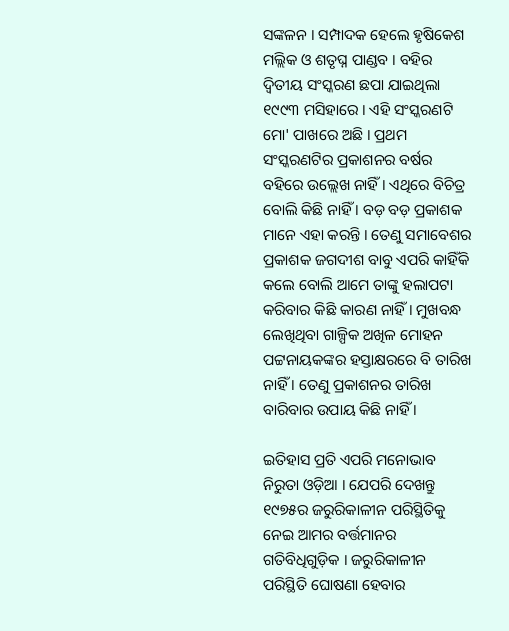ସଙ୍କଳନ । ସମ୍ପାଦକ ହେଲେ ହୃଷିକେଶ ମଲ୍ଲିକ ଓ ଶତୃଘ୍ନ ପାଣ୍ଡବ । ବହିର ଦ୍ୱିତୀୟ ସଂସ୍କରଣ ଛପା ଯାଇଥିଲା ୧୯୯୩ ମସିହାରେ । ଏହି ସଂସ୍କରଣଟି ମୋ' ପାଖରେ ଅଛି । ପ୍ରଥମ ସଂସ୍କରଣଟିର ପ୍ରକାଶନର ବର୍ଷର ବହିରେ ଉଲ୍ଲେଖ ନାହିଁ । ଏଥିରେ ବିଚିତ୍ର ବୋଲି କିଛି ନାହିଁ । ବଡ଼ ବଡ଼ ପ୍ରକାଶକ ମାନେ ଏହା କରନ୍ତି । ତେଣୁ ସମାବେଶର ପ୍ରକାଶକ ଜଗଦୀଶ ବାବୁ ଏପରି କାହିଁକି କଲେ ବୋଲି ଆମେ ତାଙ୍କୁ ହଲାପଟା କରିବାର କିଛି କାରଣ ନାହିଁ । ମୁଖବନ୍ଧ ଲେଖିଥିବା ଗାଳ୍ପିକ ଅଖିଳ ମୋହନ ପଟ୍ଟନାୟକଙ୍କର ହସ୍ତାକ୍ଷରରେ ବି ତାରିଖ ନାହିଁ । ତେଣୁ ପ୍ରକାଶନର ତାରିଖ ବାରିବାର ଉପାୟ କିଛି ନାହିଁ ।

ଇତିହାସ ପ୍ରତି ଏପରି ମନୋଭାବ ନିରୁତା ଓଡ଼ିଆ । ଯେପରି ଦେଖନ୍ତୁ  ୧୯୭୫ର ଜରୁରିକାଳୀନ ପରିସ୍ଥିତିକୁ ନେଇ ଆମର ବର୍ତ୍ତମାନର ଗତିବିଧିଗୁଡ଼ିକ । ଜରୁରିକାଳୀନ ପରିସ୍ଥିତି ଘୋଷଣା ହେବାର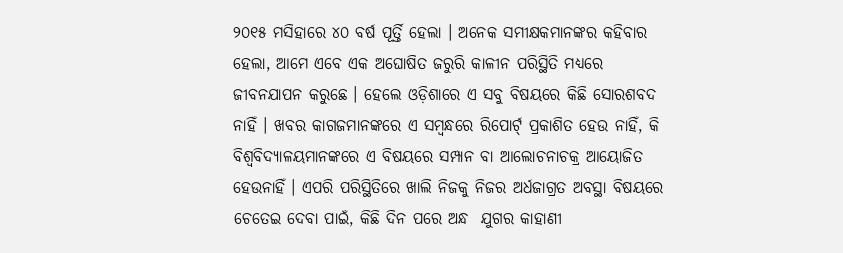୨୦୧୫ ମସିହାରେ ୪୦ ବର୍ଷ ପୂର୍ତ୍ତି ହେଲା । ଅନେକ ସମୀକ୍ଷକମାନଙ୍କର କହିବାର ହେଲା, ଆମେ ଏବେ ଏକ ଅଘୋଷିତ ଜରୁରି କାଳୀନ ପରିସ୍ଥିତି ମଧ୍ୟରେ ଜୀବନଯାପନ କରୁଛେ । ହେଲେ ଓଡ଼ିଶାରେ ଏ ସବୁ ବିଷୟରେ କିଛି ସୋରଶବଦ ନାହିଁ । ଖବର କାଗଜମାନଙ୍କରେ ଏ ସମ୍ବନ୍ଧରେ ରିପୋର୍ଟ୍ ପ୍ରକାଶିତ ହେଉ ନାହିଁ, କି ବିଶ୍ୱବିଦ୍ୟାଳୟମାନଙ୍କରେ ଏ ବିଷୟରେ ସମ୍ପାନ ବା ଆଲୋଚନାଚକ୍ର ଆୟୋଜିତ ହେଉନାହିଁ । ଏପରି ପରିସ୍ଥିତିରେ ଖାଲି ନିଜକୁ ନିଜର ଅର୍ଧଜାଗ୍ରତ ଅବସ୍ଥା ବିଷୟରେ ଚେତେଇ ଦେବା ପାଇଁ, କିଛି ଦିନ ପରେ ଅନ୍ଧ  ଯୁଗର କାହାଣୀ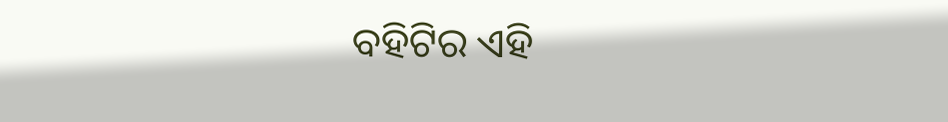ବହିଟିର ଏହି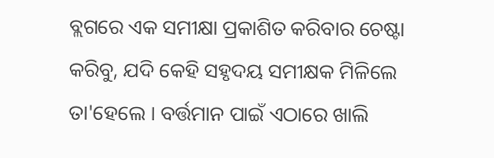ବ୍ଲଗରେ ଏକ ସମୀକ୍ଷା ପ୍ରକାଶିତ କରିବାର ଚେଷ୍ଟା କରିବୁ, ଯଦି କେହି ସହୃଦୟ ସମୀକ୍ଷକ ମିଳିଲେ ତା'ହେଲେ । ବର୍ତ୍ତମାନ ପାଇଁ ଏଠାରେ ଖାଲି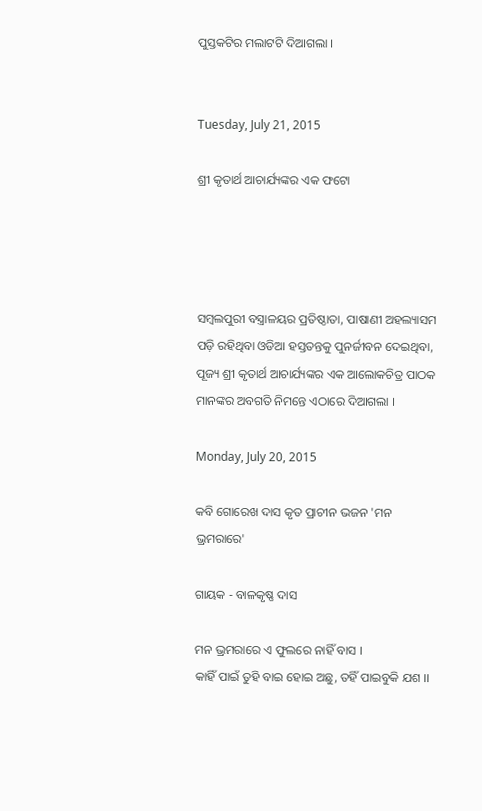ପୁସ୍ତକଟିର ମଲାଟଟି ଦିଆଗଲା ।


Tuesday, July 21, 2015

ଶ୍ରୀ କୃତାର୍ଥ ଆଚାର୍ଯ୍ୟଙ୍କର ଏକ ଫଟୋ




ସମ୍ବଲପୁରୀ ବସ୍ତ୍ରାଳୟର ପ୍ରତିଷ୍ଠାତା, ପାଷାଣୀ ଅହଲ୍ୟାସମ ପଡ଼ି ରହିଥିବା ଓଡିଆ ହସ୍ତତନ୍ତକୁ ପୁନର୍ଜୀବନ ଦେଇଥିବା, ପୂଜ୍ୟ ଶ୍ରୀ କୃତାର୍ଥ ଆଚାର୍ଯ୍ୟଙ୍କର ଏକ ଆଲୋକଚିତ୍ର ପାଠକ ମାନଙ୍କର ଅବଗତି ନିମନ୍ତେ ଏଠାରେ ଦିଆଗଲା ।

Monday, July 20, 2015

କବି ଗୋରେଖ ଦାସ କୃତ ପ୍ରାଚୀନ ଭଜନ 'ମନ ଭ୍ରମରାରେ'

ଗାୟକ - ବାଳକୃଷ୍ଣ ଦାସ

ମନ ଭ୍ରମରାରେ ଏ ଫୁଲରେ ନାହିଁ ବାସ ।
କାହିଁ ପାଇଁ ତୁହି ବାଇ ହୋଇ ଅଛୁ, ତହିଁ ପାଇବୁକି ଯଶ ।।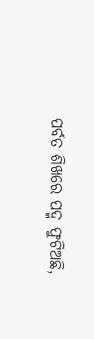ପର୍ବତ ଶିଖରେ ପଦ୍ମ ଫୁଟିଅଛି,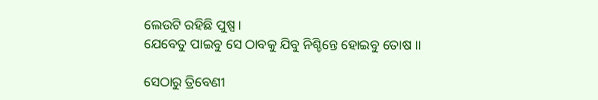ଲେଉଟି ରହିଛି ପୁଷ୍ପ ।
ଯେବେତୁ ପାଇବୁ ସେ ଠାବକୁ ଯିବୁ ନିଶ୍ଚିନ୍ତେ ହୋଇବୁ ତୋଷ ।।

ସେଠାରୁ ତ୍ରିବେଣୀ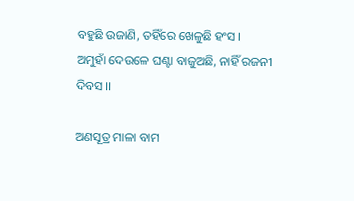ବହୁଛି ଉଜାଣି, ତହିଁରେ ଖେଳୁଛି ହଂସ ।
ଅମୁହାଁ ଦେଉଳେ ଘଣ୍ଟା ବାଜୁଅଛି, ନାହିଁ ରଜନୀ ଦିବସ ।।

ଅଣସୂତ୍ର ମାଳା ବାମ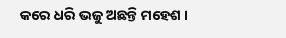କରେ ଧରି ଭଜୁ ଅଛନ୍ତି ମହେଶ ।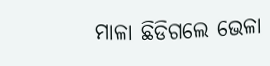ମାଳା ଛିଡିଗଲେ ଭେଳା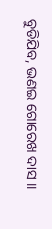ବୁଡିଯିବ, ଭଣଇ ଗୋରେଖ ଦାସ ।।